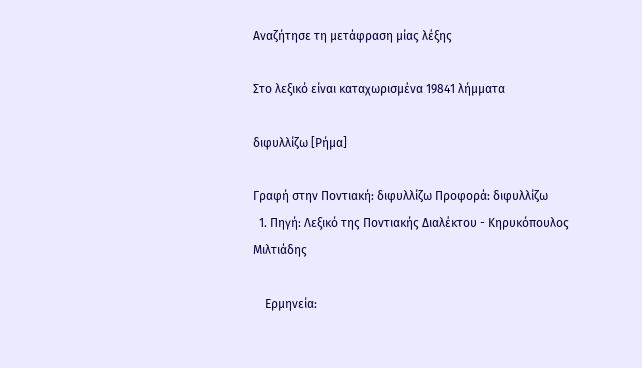Αναζήτησε τη μετάφραση μίας λέξης

Στο λεξικό είναι καταχωρισμένα 19841 λήμματα

διφυλλίζω [Ρήμα]

Γραφή στην Ποντιακή: διφυλλίζω Προφορά: διφυλλίζω
  1. Πηγή: Λεξικό της Ποντιακής Διαλέκτου - Κηρυκόπουλος Μιλτιάδης

    Ερμηνεία: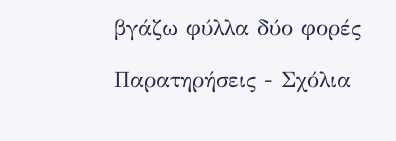βγάζω φύλλα δύο φορές

Παρατηρήσεις - Σχόλια